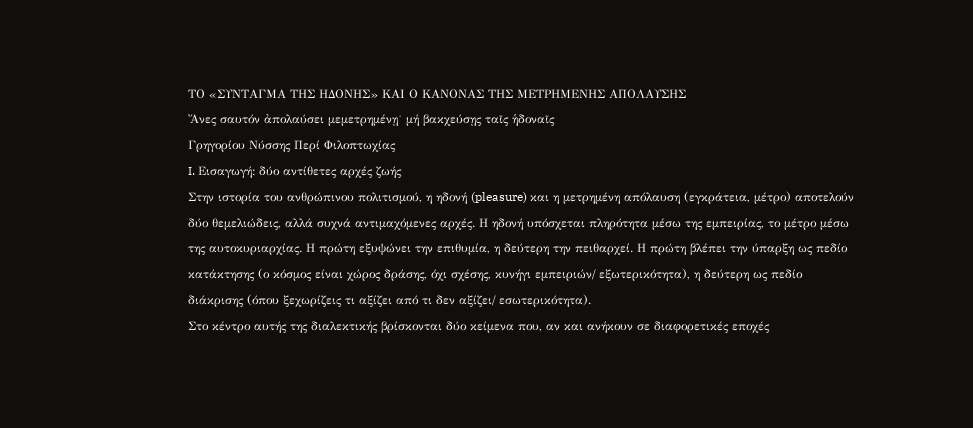ΤΟ «ΣΥΝΤΑΓΜΑ ΤΗΣ ΗΔΟΝΗΣ» ΚΑΙ Ο ΚΑΝΟΝΑΣ ΤΗΣ ΜΕΤΡΗΜΕΝΗΣ ΑΠΟΛΑΥΣΗΣ
Ἄνες σαυτόν ἀπολαύσει μεμετρημένῃ˙ μή βακχεύσῃς ταῖς ἡδοναῖς
Γρηγορίου Νύσσης Περί Φιλοπτωχίας
I. Εισαγωγή: δύο αντίθετες αρχές ζωής
Στην ιστορία του ανθρώπινου πολιτισμού, η ηδονή (pleasure) και η μετρημένη απόλαυση (εγκράτεια, μέτρο) αποτελούν δύο θεμελιώδεις, αλλά συχνά αντιμαχόμενες αρχές. Η ηδονή υπόσχεται πληρότητα μέσω της εμπειρίας, το μέτρο μέσω της αυτοκυριαρχίας. Η πρώτη εξυψώνει την επιθυμία, η δεύτερη την πειθαρχεί. Η πρώτη βλέπει την ύπαρξη ως πεδίο κατάκτησης (ο κόσμος είναι χώρος δράσης, όχι σχέσης, κυνήγι εμπειριών/ εξωτερικότητα), η δεύτερη ως πεδίο διάκρισης (όπου ξεχωρίζεις τι αξίζει από τι δεν αξίζει/ εσωτερικότητα).
Στο κέντρο αυτής της διαλεκτικής βρίσκονται δύο κείμενα που, αν και ανήκουν σε διαφορετικές εποχές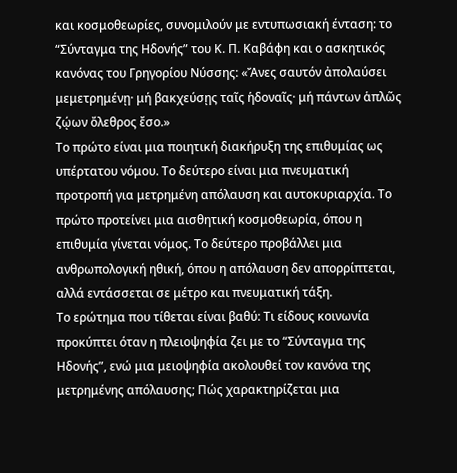και κοσμοθεωρίες, συνομιλούν με εντυπωσιακή ένταση: το “Σύνταγμα της Ηδονής” του Κ. Π. Καβάφη και ο ασκητικός κανόνας του Γρηγορίου Νύσσης: «Ἄνες σαυτόν ἀπολαύσει μεμετρημένῃ· μή βακχεύσῃς ταῖς ἡδοναῖς· μή πάντων ἁπλῶς ζῴων ὄλεθρος ἔσο.»
Το πρώτο είναι μια ποιητική διακήρυξη της επιθυμίας ως υπέρτατου νόμου. Το δεύτερο είναι μια πνευματική προτροπή για μετρημένη απόλαυση και αυτοκυριαρχία. Το πρώτο προτείνει μια αισθητική κοσμοθεωρία, όπου η επιθυμία γίνεται νόμος. Το δεύτερο προβάλλει μια ανθρωπολογική ηθική, όπου η απόλαυση δεν απορρίπτεται, αλλά εντάσσεται σε μέτρο και πνευματική τάξη.
Το ερώτημα που τίθεται είναι βαθύ: Τι είδους κοινωνία προκύπτει όταν η πλειοψηφία ζει με το “Σύνταγμα της Ηδονής”, ενώ μια μειοψηφία ακολουθεί τον κανόνα της μετρημένης απόλαυσης; Πώς χαρακτηρίζεται μια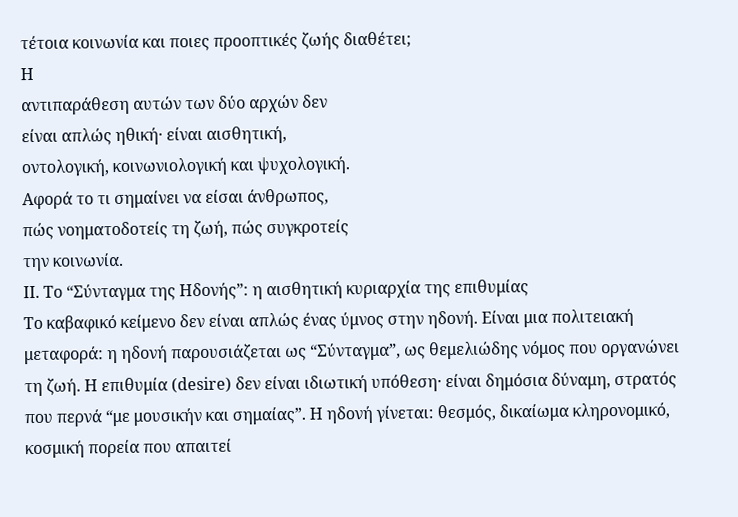τέτοια κοινωνία και ποιες προοπτικές ζωής διαθέτει;
Η
αντιπαράθεση αυτών των δύο αρχών δεν
είναι απλώς ηθική· είναι αισθητική,
οντολογική, κοινωνιολογική και ψυχολογική.
Αφορά το τι σημαίνει να είσαι άνθρωπος,
πώς νοηματοδοτείς τη ζωή, πώς συγκροτείς
την κοινωνία.
II. Το “Σύνταγμα της Ηδονής”: η αισθητική κυριαρχία της επιθυμίας
Το καβαφικό κείμενο δεν είναι απλώς ένας ύμνος στην ηδονή. Είναι μια πολιτειακή μεταφορά: η ηδονή παρουσιάζεται ως “Σύνταγμα”, ως θεμελιώδης νόμος που οργανώνει τη ζωή. Η επιθυμία (desire) δεν είναι ιδιωτική υπόθεση· είναι δημόσια δύναμη, στρατός που περνά “με μουσικήν και σημαίας”. Η ηδονή γίνεται: θεσμός, δικαίωμα κληρονομικό, κοσμική πορεία που απαιτεί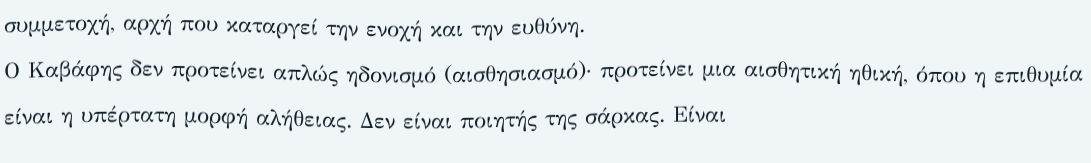συμμετοχή, αρχή που καταργεί την ενοχή και την ευθύνη.
Ο Καβάφης δεν προτείνει απλώς ηδονισμό (αισθησιασμό)· προτείνει μια αισθητική ηθική, όπου η επιθυμία είναι η υπέρτατη μορφή αλήθειας. Δεν είναι ποιητής της σάρκας. Είναι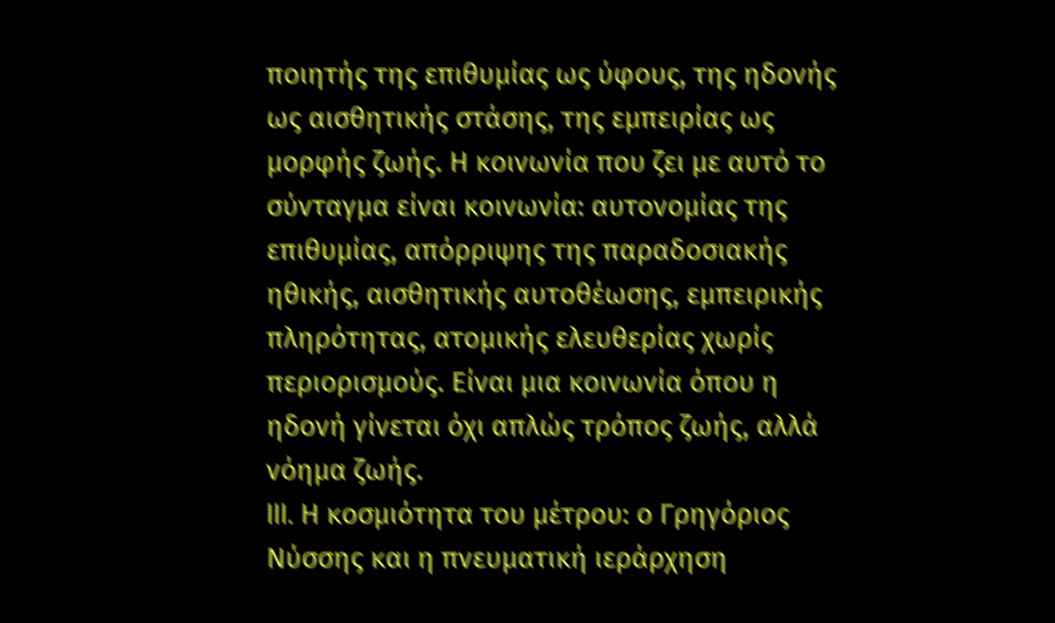ποιητής της επιθυμίας ως ύφους, της ηδονής ως αισθητικής στάσης, της εμπειρίας ως μορφής ζωής. Η κοινωνία που ζει με αυτό το σύνταγμα είναι κοινωνία: αυτονομίας της επιθυμίας, απόρριψης της παραδοσιακής ηθικής, αισθητικής αυτοθέωσης, εμπειρικής πληρότητας, ατομικής ελευθερίας χωρίς περιορισμούς. Είναι μια κοινωνία όπου η ηδονή γίνεται όχι απλώς τρόπος ζωής, αλλά νόημα ζωής.
III. Η κοσμιότητα του μέτρου: ο Γρηγόριος Νύσσης και η πνευματική ιεράρχηση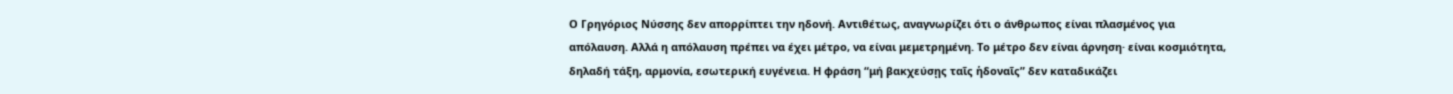Ο Γρηγόριος Νύσσης δεν απορρίπτει την ηδονή. Αντιθέτως, αναγνωρίζει ότι ο άνθρωπος είναι πλασμένος για απόλαυση. Αλλά η απόλαυση πρέπει να έχει μέτρο, να είναι μεμετρημένη. Το μέτρο δεν είναι άρνηση· είναι κοσμιότητα, δηλαδή τάξη, αρμονία, εσωτερική ευγένεια. Η φράση “μή βακχεύσῃς ταῖς ἡδοναῖς” δεν καταδικάζει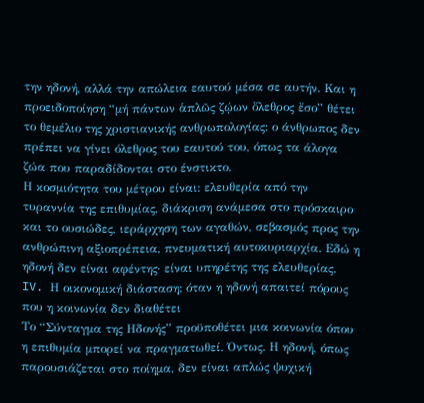την ηδονή, αλλά την απώλεια εαυτού μέσα σε αυτήν. Και η προειδοποίηση “μή πάντων ἁπλῶς ζῴων ὄλεθρος ἔσο” θέτει το θεμέλιο της χριστιανικής ανθρωπολογίας: ο άνθρωπος δεν πρέπει να γίνει όλεθρος του εαυτού του, όπως τα άλογα ζώα που παραδίδονται στο ένστικτο.
Η κοσμιότητα του μέτρου είναι: ελευθερία από την τυραννία της επιθυμίας, διάκριση ανάμεσα στο πρόσκαιρο και το ουσιώδες, ιεράρχηση των αγαθών, σεβασμός προς την ανθρώπινη αξιοπρέπεια, πνευματική αυτοκυριαρχία. Εδώ η ηδονή δεν είναι αφέντης· είναι υπηρέτης της ελευθερίας.
IV. Η οικονομική διάσταση: όταν η ηδονή απαιτεί πόρους που η κοινωνία δεν διαθέτει
Το “Σύνταγμα της Ηδονής” προϋποθέτει μια κοινωνία όπου η επιθυμία μπορεί να πραγματωθεί. Όντως. Η ηδονή, όπως παρουσιάζεται στο ποίημα, δεν είναι απλώς ψυχική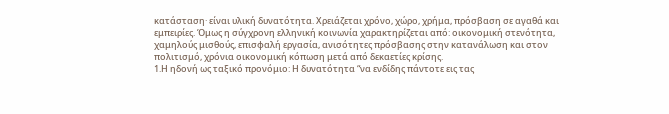κατάσταση· είναι υλική δυνατότητα. Χρειάζεται χρόνο, χώρο, χρήμα, πρόσβαση σε αγαθά και εμπειρίες. Όμως η σύγχρονη ελληνική κοινωνία χαρακτηρίζεται από: οικονομική στενότητα, χαμηλούς μισθούς, επισφαλή εργασία, ανισότητες πρόσβασης στην κατανάλωση και στον πολιτισμό, χρόνια οικονομική κόπωση μετά από δεκαετίες κρίσης.
1.Η ηδονή ως ταξικό προνόμιο: Η δυνατότητα “να ενδίδης πάντοτε εις τας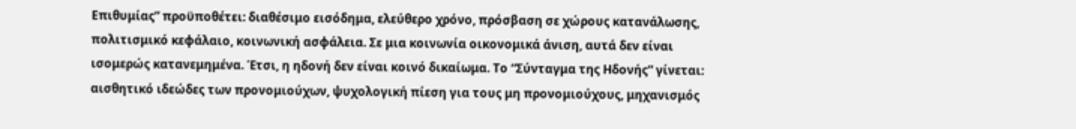Επιθυμίας” προϋποθέτει: διαθέσιμο εισόδημα, ελεύθερο χρόνο, πρόσβαση σε χώρους κατανάλωσης, πολιτισμικό κεφάλαιο, κοινωνική ασφάλεια. Σε μια κοινωνία οικονομικά άνιση, αυτά δεν είναι ισομερώς κατανεμημένα. Έτσι, η ηδονή δεν είναι κοινό δικαίωμα. Το “Σύνταγμα της Ηδονής” γίνεται: αισθητικό ιδεώδες των προνομιούχων, ψυχολογική πίεση για τους μη προνομιούχους, μηχανισμός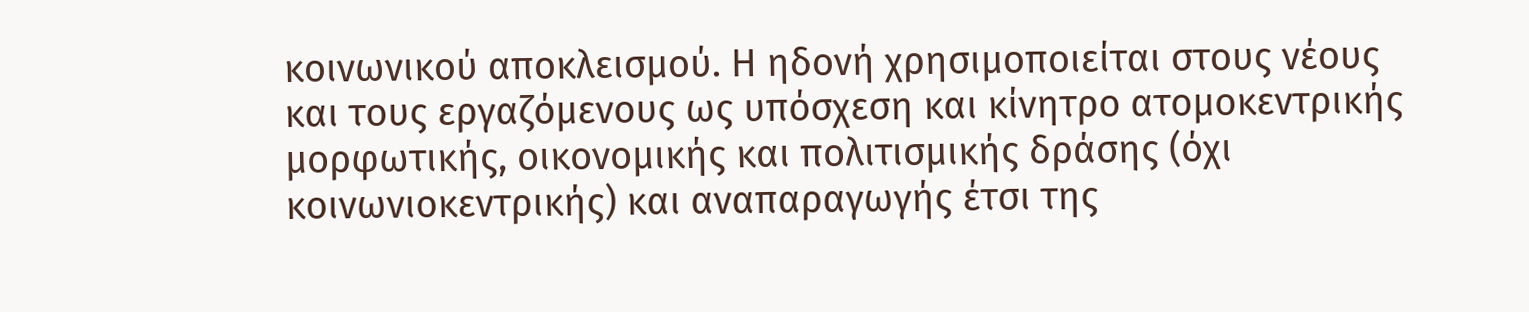κοινωνικού αποκλεισμού. Η ηδονή χρησιμοποιείται στους νέους και τους εργαζόμενους ως υπόσχεση και κίνητρο ατομοκεντρικής μορφωτικής, οικονομικής και πολιτισμικής δράσης (όχι κοινωνιοκεντρικής) και αναπαραγωγής έτσι της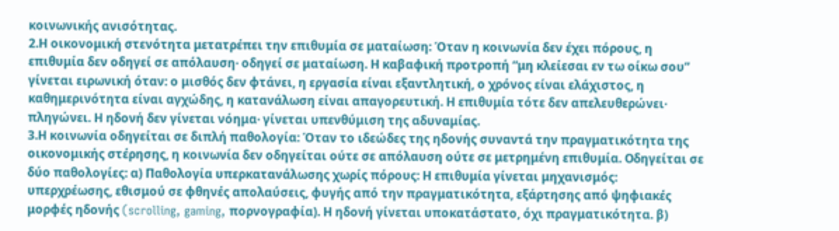κοινωνικής ανισότητας.
2.Η οικονομική στενότητα μετατρέπει την επιθυμία σε ματαίωση: Όταν η κοινωνία δεν έχει πόρους, η επιθυμία δεν οδηγεί σε απόλαυση· οδηγεί σε ματαίωση. Η καβαφική προτροπή “μη κλείεσαι εν τω οίκω σου” γίνεται ειρωνική όταν: ο μισθός δεν φτάνει, η εργασία είναι εξαντλητική, ο χρόνος είναι ελάχιστος, η καθημερινότητα είναι αγχώδης, η κατανάλωση είναι απαγορευτική. Η επιθυμία τότε δεν απελευθερώνει· πληγώνει. Η ηδονή δεν γίνεται νόημα· γίνεται υπενθύμιση της αδυναμίας.
3.Η κοινωνία οδηγείται σε διπλή παθολογία: Όταν το ιδεώδες της ηδονής συναντά την πραγματικότητα της οικονομικής στέρησης, η κοινωνία δεν οδηγείται ούτε σε απόλαυση ούτε σε μετρημένη επιθυμία. Οδηγείται σε δύο παθολογίες: α) Παθολογία υπερκατανάλωσης χωρίς πόρους: Η επιθυμία γίνεται μηχανισμός: υπερχρέωσης, εθισμού σε φθηνές απολαύσεις, φυγής από την πραγματικότητα, εξάρτησης από ψηφιακές μορφές ηδονής (scrolling, gaming, πορνογραφία). Η ηδονή γίνεται υποκατάστατο, όχι πραγματικότητα. β)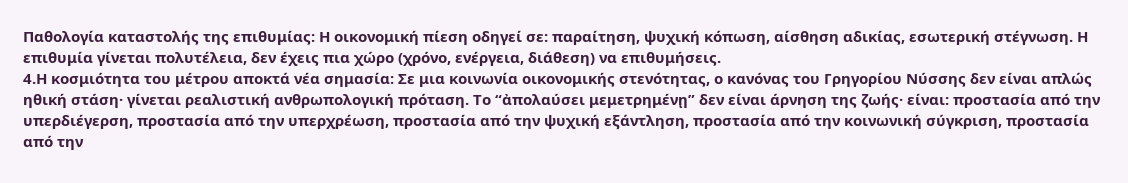Παθολογία καταστολής της επιθυμίας: Η οικονομική πίεση οδηγεί σε: παραίτηση, ψυχική κόπωση, αίσθηση αδικίας, εσωτερική στέγνωση. Η επιθυμία γίνεται πολυτέλεια, δεν έχεις πια χώρο (χρόνο, ενέργεια, διάθεση) να επιθυμήσεις.
4.Η κοσμιότητα του μέτρου αποκτά νέα σημασία: Σε μια κοινωνία οικονομικής στενότητας, ο κανόνας του Γρηγορίου Νύσσης δεν είναι απλώς ηθική στάση· γίνεται ρεαλιστική ανθρωπολογική πρόταση. Το “ἀπολαύσει μεμετρημένῃ” δεν είναι άρνηση της ζωής· είναι: προστασία από την υπερδιέγερση, προστασία από την υπερχρέωση, προστασία από την ψυχική εξάντληση, προστασία από την κοινωνική σύγκριση, προστασία από την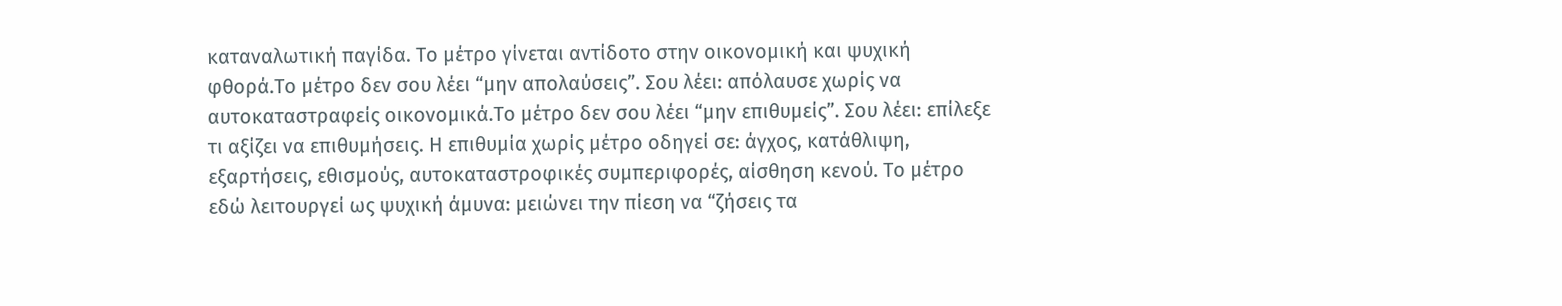καταναλωτική παγίδα. Το μέτρο γίνεται αντίδοτο στην οικονομική και ψυχική φθορά.Το μέτρο δεν σου λέει “μην απολαύσεις”. Σου λέει: απόλαυσε χωρίς να αυτοκαταστραφείς οικονομικά.Το μέτρο δεν σου λέει “μην επιθυμείς”. Σου λέει: επίλεξε τι αξίζει να επιθυμήσεις. Η επιθυμία χωρίς μέτρο οδηγεί σε: άγχος, κατάθλιψη, εξαρτήσεις, εθισμούς, αυτοκαταστροφικές συμπεριφορές, αίσθηση κενού. Το μέτρο εδώ λειτουργεί ως ψυχική άμυνα: μειώνει την πίεση να “ζήσεις τα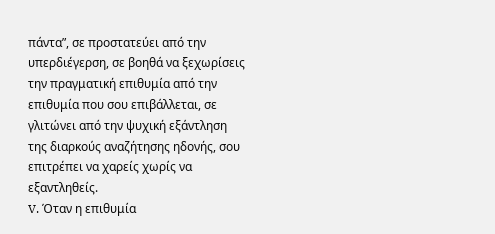πάντα”, σε προστατεύει από την υπερδιέγερση, σε βοηθά να ξεχωρίσεις την πραγματική επιθυμία από την επιθυμία που σου επιβάλλεται, σε γλιτώνει από την ψυχική εξάντληση της διαρκούς αναζήτησης ηδονής, σου επιτρέπει να χαρείς χωρίς να εξαντληθείς.
V. Όταν η επιθυμία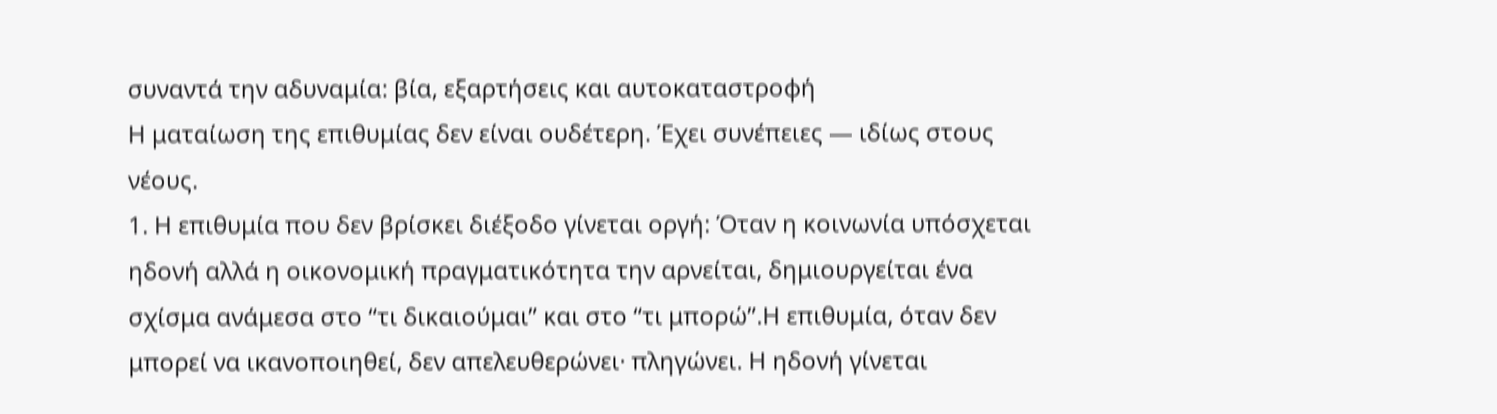συναντά την αδυναμία: βία, εξαρτήσεις και αυτοκαταστροφή
Η ματαίωση της επιθυμίας δεν είναι ουδέτερη. Έχει συνέπειες — ιδίως στους νέους.
1. Η επιθυμία που δεν βρίσκει διέξοδο γίνεται οργή: Όταν η κοινωνία υπόσχεται ηδονή αλλά η οικονομική πραγματικότητα την αρνείται, δημιουργείται ένα σχίσμα ανάμεσα στο “τι δικαιούμαι” και στο “τι μπορώ”.Η επιθυμία, όταν δεν μπορεί να ικανοποιηθεί, δεν απελευθερώνει· πληγώνει. Η ηδονή γίνεται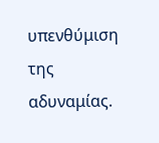υπενθύμιση της αδυναμίας.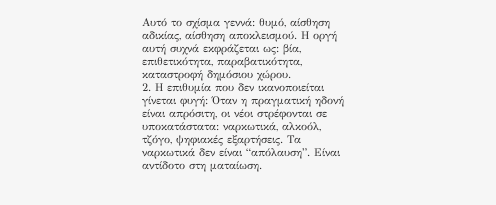Αυτό το σχίσμα γεννά: θυμό, αίσθηση αδικίας, αίσθηση αποκλεισμού. Η οργή αυτή συχνά εκφράζεται ως: βία, επιθετικότητα, παραβατικότητα, καταστροφή δημόσιου χώρου.
2. Η επιθυμία που δεν ικανοποιείται γίνεται φυγή: Όταν η πραγματική ηδονή είναι απρόσιτη, οι νέοι στρέφονται σε υποκατάστατα: ναρκωτικά, αλκοόλ, τζόγο, ψηφιακές εξαρτήσεις. Τα ναρκωτικά δεν είναι “απόλαυση”. Είναι αντίδοτο στη ματαίωση.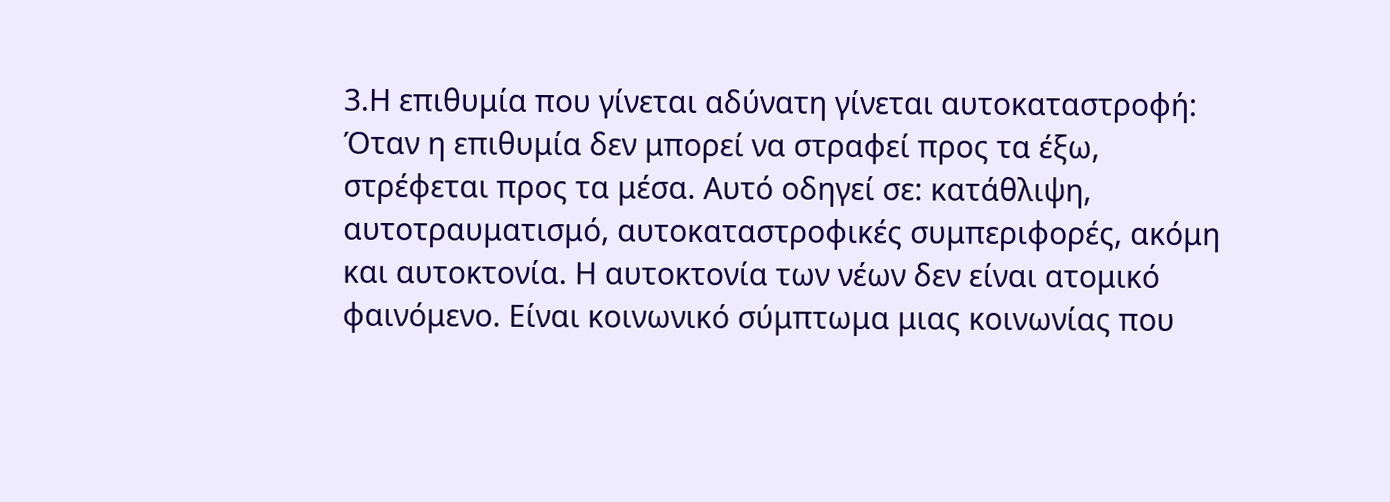3.Η επιθυμία που γίνεται αδύνατη γίνεται αυτοκαταστροφή: Όταν η επιθυμία δεν μπορεί να στραφεί προς τα έξω, στρέφεται προς τα μέσα. Αυτό οδηγεί σε: κατάθλιψη, αυτοτραυματισμό, αυτοκαταστροφικές συμπεριφορές, ακόμη και αυτοκτονία. Η αυτοκτονία των νέων δεν είναι ατομικό φαινόμενο. Είναι κοινωνικό σύμπτωμα μιας κοινωνίας που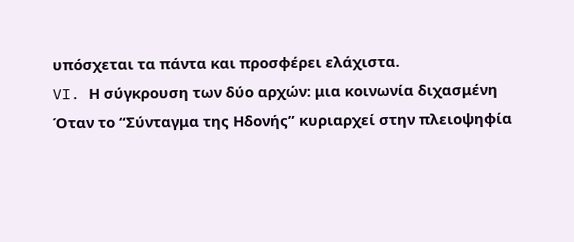υπόσχεται τα πάντα και προσφέρει ελάχιστα.
VI. Η σύγκρουση των δύο αρχών: μια κοινωνία διχασμένη
Όταν το “Σύνταγμα της Ηδονής” κυριαρχεί στην πλειοψηφία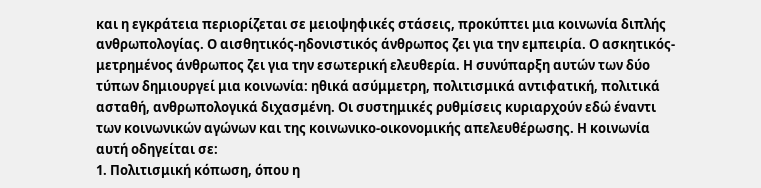και η εγκράτεια περιορίζεται σε μειοψηφικές στάσεις, προκύπτει μια κοινωνία διπλής ανθρωπολογίας. Ο αισθητικός-ηδονιστικός άνθρωπος ζει για την εμπειρία. Ο ασκητικός-μετρημένος άνθρωπος ζει για την εσωτερική ελευθερία. Η συνύπαρξη αυτών των δύο τύπων δημιουργεί μια κοινωνία: ηθικά ασύμμετρη, πολιτισμικά αντιφατική, πολιτικά ασταθή, ανθρωπολογικά διχασμένη. Οι συστημικές ρυθμίσεις κυριαρχούν εδώ έναντι των κοινωνικών αγώνων και της κοινωνικο-οικονομικής απελευθέρωσης. Η κοινωνία αυτή οδηγείται σε:
1. Πολιτισμική κόπωση, όπου η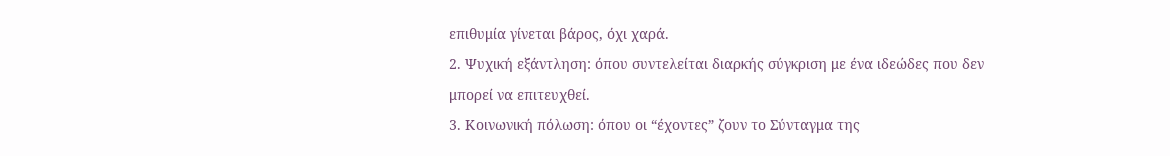επιθυμία γίνεται βάρος, όχι χαρά.
2. Ψυχική εξάντληση: όπου συντελείται διαρκής σύγκριση με ένα ιδεώδες που δεν μπορεί να επιτευχθεί.
3. Κοινωνική πόλωση: όπου οι “έχοντες” ζουν το Σύνταγμα της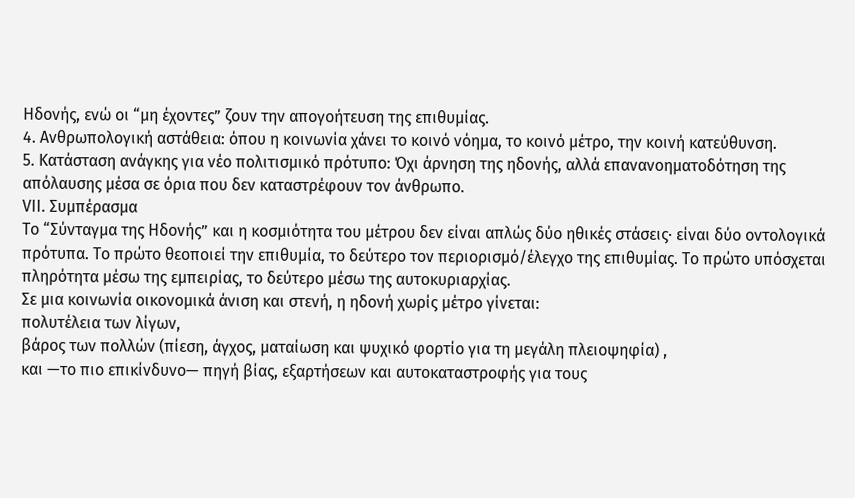Ηδονής, ενώ οι “μη έχοντες” ζουν την απογοήτευση της επιθυμίας.
4. Ανθρωπολογική αστάθεια: όπου η κοινωνία χάνει το κοινό νόημα, το κοινό μέτρο, την κοινή κατεύθυνση.
5. Κατάσταση ανάγκης για νέο πολιτισμικό πρότυπο: Όχι άρνηση της ηδονής, αλλά επανανοηματοδότηση της απόλαυσης μέσα σε όρια που δεν καταστρέφουν τον άνθρωπο.
VII. Συμπέρασμα
Το “Σύνταγμα της Ηδονής” και η κοσμιότητα του μέτρου δεν είναι απλώς δύο ηθικές στάσεις· είναι δύο οντολογικά πρότυπα. Το πρώτο θεοποιεί την επιθυμία, το δεύτερο τον περιορισμό/έλεγχο της επιθυμίας. Το πρώτο υπόσχεται πληρότητα μέσω της εμπειρίας, το δεύτερο μέσω της αυτοκυριαρχίας.
Σε μια κοινωνία οικονομικά άνιση και στενή, η ηδονή χωρίς μέτρο γίνεται:
πολυτέλεια των λίγων,
βάρος των πολλών (πίεση, άγχος, ματαίωση και ψυχικό φορτίο για τη μεγάλη πλειοψηφία) ,
και —το πιο επικίνδυνο— πηγή βίας, εξαρτήσεων και αυτοκαταστροφής για τους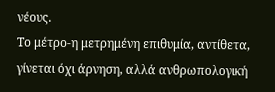νέους.
Το μέτρο-η μετρημένη επιθυμία, αντίθετα, γίνεται όχι άρνηση, αλλά ανθρωπολογική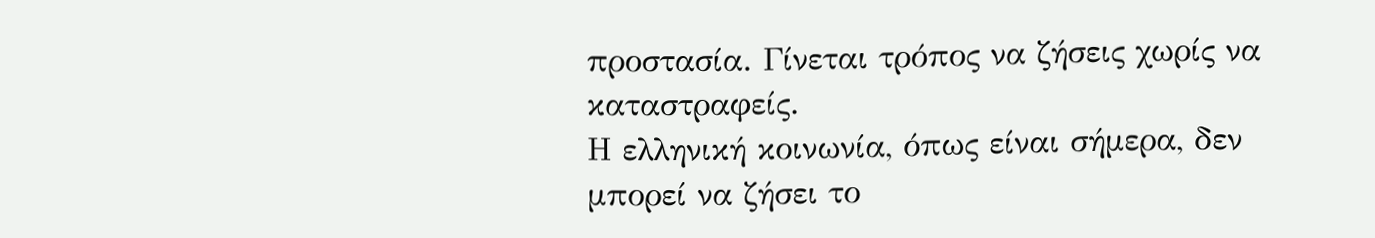προστασία. Γίνεται τρόπος να ζήσεις χωρίς να καταστραφείς.
Η ελληνική κοινωνία, όπως είναι σήμερα, δεν μπορεί να ζήσει το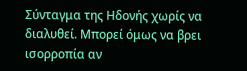Σύνταγμα της Ηδονής χωρίς να διαλυθεί. Μπορεί όμως να βρει ισορροπία αν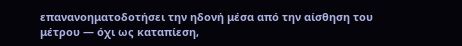επανανοηματοδοτήσει την ηδονή μέσα από την αίσθηση του μέτρου — όχι ως καταπίεση,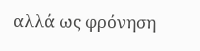αλλά ως φρόνηση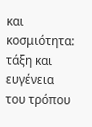και κοσμιότητα: τάξη και ευγένεια του τρόπου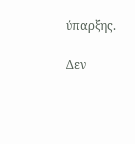ύπαρξης.

Δεν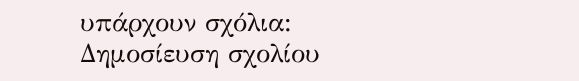υπάρχουν σχόλια:
Δημοσίευση σχολίου